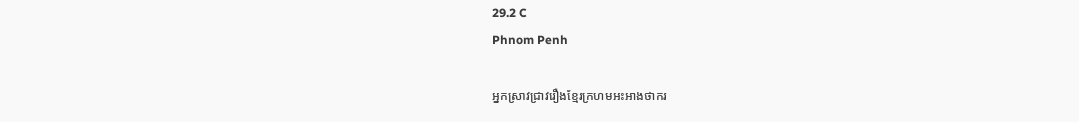29.2 C
Phnom Penh

អ្នកស្រាវជ្រាវរឿងខ្មែរក្រហមអះអាងថាករ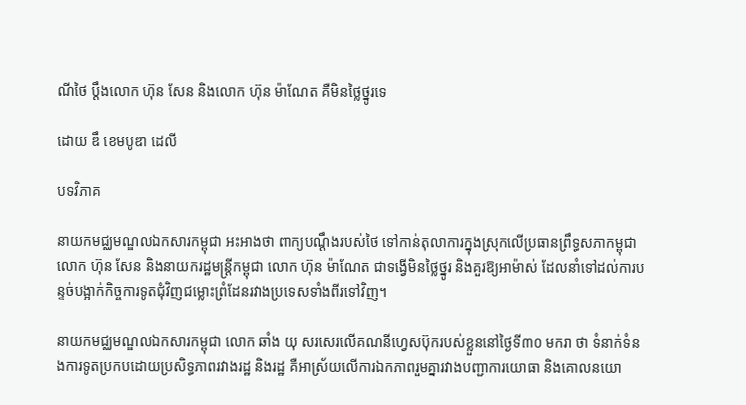ណីថៃ ប្ដឹងលោក ហ៊ុន សែន និងលោក ហ៊ុន ម៉ាណែត គឺមិនថ្លៃថ្នូរទេ

ដោយ ឌឹ ខេមបូឌា ដេលី

បទវិភាគ

នាយកមជ្ឈមណ្ឌលឯកសារកម្ពុជា អះអាងថា ពាក្យបណ្ដឹងរបស់ថៃ ទៅកាន់តុលាការក្នុងស្រុកលើប្រធានព្រឹទ្ធសភាកម្ពុជា លោក ហ៊ុន សែន និងនាយករដ្ឋមន្ត្រីកម្ពុជា លោក ហ៊ុន ម៉ាណែត ជាទង្វើមិនថ្លៃថ្នូរ និងគួរឱ្យអាម៉ាស់ ដែលនាំទៅដល់ការបន្ទច់បង្អាក់កិច្ចការទូតជុំវិញជម្លោះព្រំដែនរវាងប្រទេសទាំងពីរទៅវិញ។

នាយកមជ្ឈមណ្ឌលឯកសារកម្ពុជា លោក ឆាំង យុ សរសេរលើគណនីហ្វេសប៊ុករបស់ខ្លួននៅថ្ងៃទី៣០ មករា ថា ទំនាក់ទំនងការទូតប្រកបដោយប្រសិទ្ធភាពរវាងរដ្ឋ និងរដ្ឋ គឺអាស្រ័យលើការឯកភាពរួមគ្នារវាងបញ្ជាការយោធា និងគោលនយោ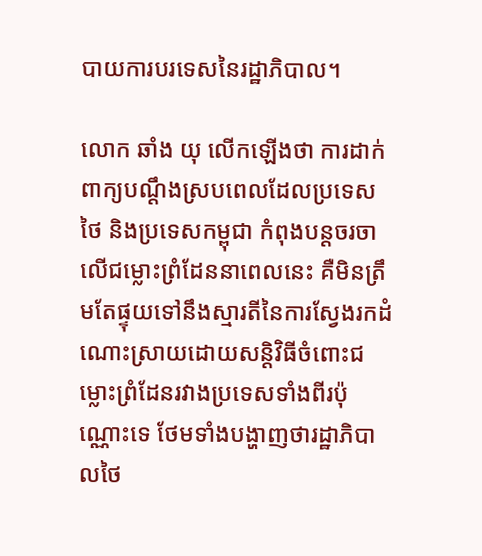បាយការបរទេសនៃរដ្ឋាភិបាល។

លោក ឆាំង យុ លើកឡើងថា ការដាក់ពាក្យបណ្ដឹងស្របពេលដែលប្រទេសថៃ និងប្រទេសកម្ពុជា កំពុងបន្តចរចាលើជម្លោះព្រំដែននាពេលនេះ គឺមិនត្រឹមតែផ្ទុយទៅនឹងស្មារតីនៃការស្វែងរកដំណោះស្រាយដោយសន្តិវិធីចំពោះជម្លោះព្រំដែនរវាងប្រទេសទាំងពីរប៉ុណ្ណោះទេ ថែមទាំងបង្ហាញថារដ្ឋាភិបាលថៃ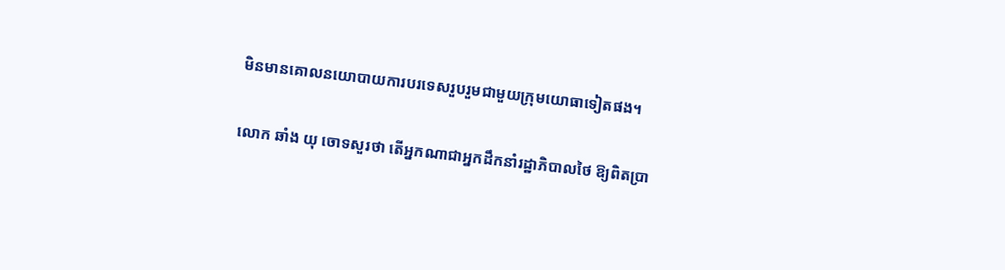មិនមានគោលនយោបាយការបរទេសរួបរួមជាមួយក្រុមយោធាទៀតផង។

លោក ឆាំង យុ ចោទសួរថា តើអ្នកណាជាអ្នកដឹកនាំរដ្ឋាភិបាលថៃ ឱ្យពិតប្រា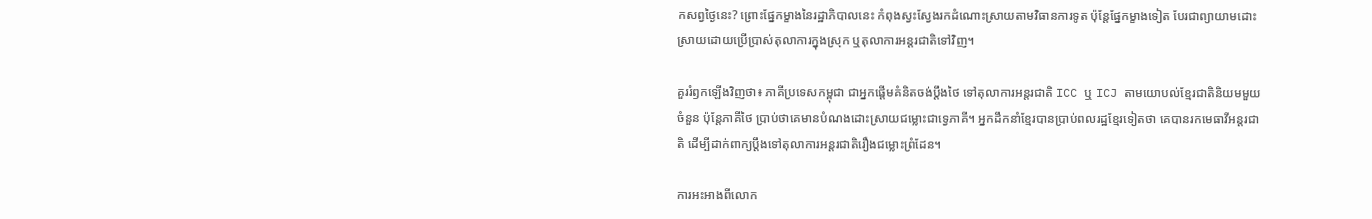កសព្វថ្ងៃនេះ? ព្រោះផ្នែកម្ខាងនៃរដ្ឋាភិបាលនេះ កំពុងស្វះស្វែងរកដំណោះស្រាយតាមវិធានការទូត ប៉ុន្តែផ្នែកម្ខាងទៀត បែរជាព្យាយាមដោះស្រាយដោយប្រើប្រាស់តុលាការក្នុងស្រុក ឬតុលាការអន្តរជាតិទៅវិញ។

គួររំឭកឡើងវិញថា៖ ភាគីប្រទេសកម្ពុជា ជាអ្នកផ្តើមគំនិតចង់ប្តឹងថៃ ទៅតុលាការអន្តរជាតិ ICC ឬ ICJ តាមយោបល់ខ្មែរជាតិនិយមមួយចំនួន ប៉ុន្តែភាគីថៃ ប្រាប់ថាគេមានបំណងដោះស្រាយជម្លោះជាទ្វេភាគី។ អ្នកដឹកនាំខ្មែរបានប្រាប់ពលរដ្ឋខ្មែរទៀតថា គេបានរកមេធាវីអន្តរជាតិ ដើម្បីដាក់ពាក្យប្តឹងទៅតុលាការអន្តរជាតិរឿងជម្លោះព្រំដែន។

ការអះអាងពីលោក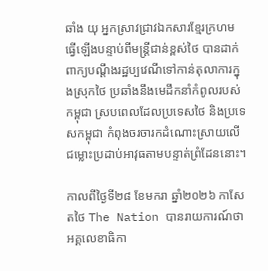ឆាំង យុ អ្នកស្រាវជ្រាវឯកសារខ្មែរក្រហម ធ្វើឡើងបន្ទាប់ពីមន្ត្រីជាន់ខ្ពស់ថៃ បានដាក់ពាក្យបណ្ដឹងរដ្ឋប្បវេណីទៅកាន់តុលាការក្នុងស្រុកថៃ ប្រឆាំងនឹងមេដឹកនាំកំពូលរបស់កម្ពុជា ស្របពេលដែលប្រទេសថៃ និងប្រទេសកម្ពុជា កំពុងចរចារកដំណោះស្រាយលើជម្លោះប្រដាប់អាវុធតាមបន្ទាត់ព្រំដែននោះ។

កាលពីថ្ងៃទី២៨ ខែមករា ឆ្នាំ២០២៦ កាសែតថៃ The Nation បានរាយការណ៍ថា អគ្គលេខាធិកា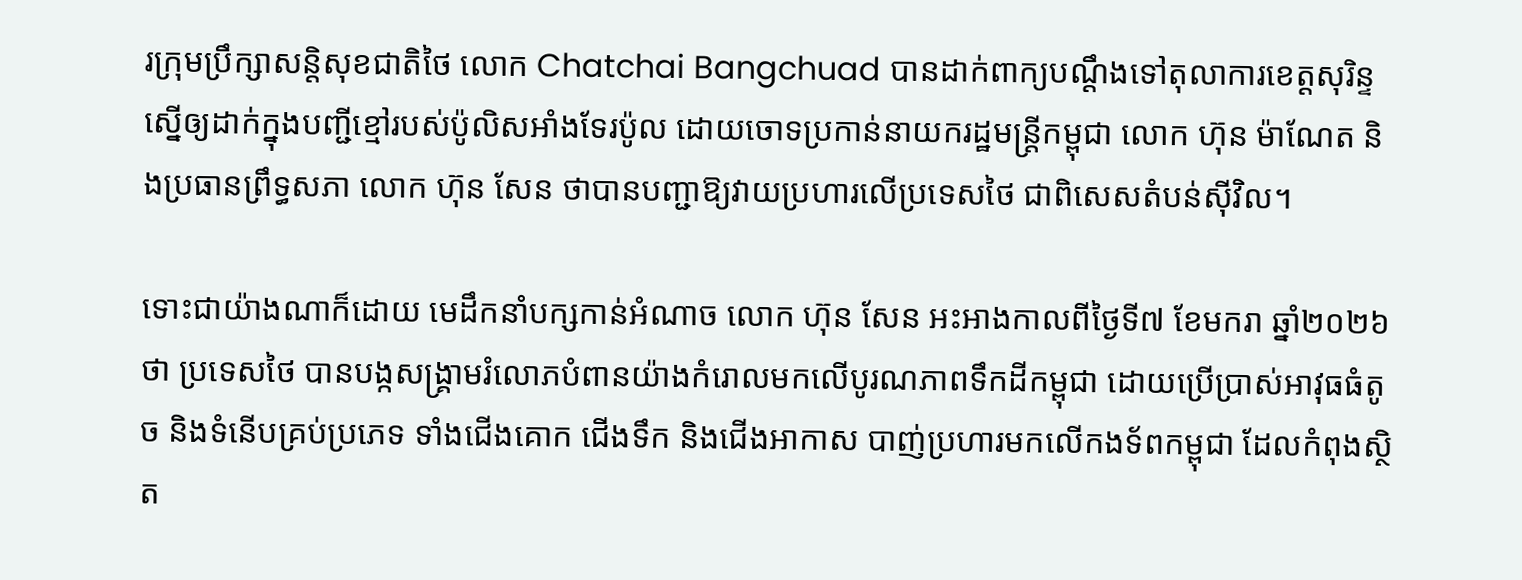រក្រុមប្រឹក្សាសន្តិសុខជាតិថៃ លោក Chatchai Bangchuad បានដាក់ពាក្យបណ្ដឹងទៅតុលាការខេត្តសុរិន្ទ ស្នើឲ្យដាក់ក្នុងបញ្ជីខ្មៅរបស់ប៉ូលិសអាំងទែរប៉ូល ដោយចោទប្រកាន់នាយករដ្ឋមន្ត្រីកម្ពុជា លោក ហ៊ុន ម៉ាណែត និងប្រធានព្រឹទ្ធសភា លោក ហ៊ុន សែន ថាបានបញ្ជាឱ្យវាយប្រហារលើប្រទេសថៃ ជាពិសេសតំបន់ស៊ីវិល។

ទោះជាយ៉ាងណាក៏ដោយ មេដឹកនាំបក្សកាន់អំណាច លោក ហ៊ុន សែន អះអាងកាលពីថ្ងៃទី៧ ខែមករា ឆ្នាំ២០២៦ ថា ប្រទេសថៃ បានបង្កសង្គ្រាមរំលោភបំពានយ៉ាងកំរោលមកលើបូរណភាពទឹកដីកម្ពុជា ដោយប្រើប្រាស់អាវុធធំតូច និងទំនើបគ្រប់ប្រភេទ ទាំងជើងគោក ជើងទឹក និងជើងអាកាស បាញ់ប្រហារមកលើកងទ័ពកម្ពុជា ដែលកំពុងស្ថិត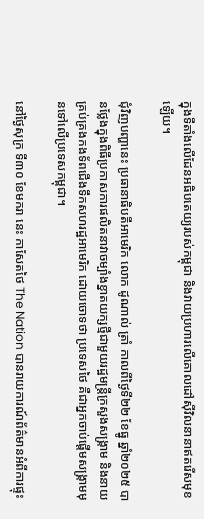ក្នុងទីតាំងលើដែនអធិបតេយ្យរបស់កម្ពុជា និងវាយប្រហារលើគោលដៅស៊ីវិលនានាឥតរើសមុខឡើយ។

ជុំវិញបញ្ហានេះ ប្រធានាធិបតីអាមេរិក លោក ដូណាល់ ត្រាំ កាលពីថ្ងៃទី២២ ខែធ្នូ ឆ្នាំ២០២៥ បានថ្លែងក្នុងពិធីប្រកាសការផលិតនាវាចម្បាំងខ្នាតយក្សថ្មីជាមួយរដ្ឋមន្ត្រីក្រសួងសង្គ្រាម និងនាយគ្រប់គ្រងកងទ័ពជើងទឹកសហរដ្ឋអាមេរិក ដោយចោទថា ប្រទេសថៃ គឺជាអ្នកចាប់ផ្តើមសង្គ្រាមមុនទៅលើប្រទេសកម្ពុជា។

នៅថ្ងៃសុក្រ ទី៣០ ខែមករា នេះ កាសែតថៃ The Nation បានរាយការណ៍ព័ត៌មានអំពីការផ្ទុះ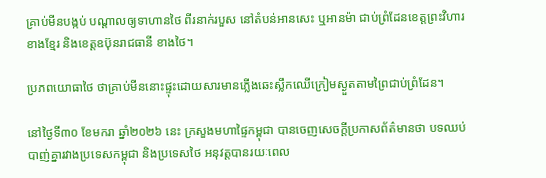គ្រាប់មីនបង្កប់ បណ្តាលឲ្យទាហានថៃ ពីរនាក់របួស នៅតំបន់អានសេះ ឬអានម៉ា ជាប់ព្រំដែនខេត្តព្រះវិហារ ខាងខ្មែរ និងខេត្តឧប៊ុនរាជធានី ខាងថៃ។

ប្រភពយោធាថៃ ថាគ្រាប់មីននោះផ្ទុះដោយសារមានភ្លើងឆេះស្លឹកឈើក្រៀមស្ងួតតាមព្រៃជាប់ព្រំដែន។

នៅថ្ងៃទី៣០ ខែមករា ឆ្នាំ២០២៦ នេះ ក្រសួងមហាផ្ទៃកម្ពុជា បានចេញសេចក្តីប្រកាសព័ត៌មានថា បទឈប់បាញ់គ្នារវាងប្រទេសកម្ពុជា និងប្រទេសថៃ អនុវត្តបានរយៈពេល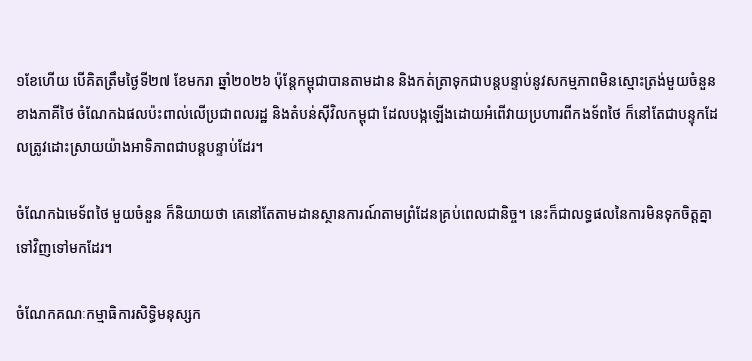១ខែហើយ បើគិតត្រឹមថ្ងៃទី២៧ ខែមករា ឆ្នាំ២០២៦ ប៉ុន្តែកម្ពុជាបានតាមដាន និងកត់ត្រាទុកជាបន្តបន្ទាប់នូវសកម្មភាពមិនស្មោះត្រង់មួយចំនួនខាងភាគីថៃ ចំណែកឯផលប៉ះពាល់លើប្រជាពលរដ្ឋ និងតំបន់ស៊ីវិលកម្ពុជា ដែលបង្កឡើងដោយអំពើវាយប្រហារពីកងទ័ពថៃ ក៏នៅតែជាបន្ទុកដែលត្រូវដោះស្រាយយ៉ាងអាទិភាពជាបន្តបន្ទាប់ដែរ។

ចំណែកឯមេទ័ពថៃ មួយចំនួន ក៏និយាយថា គេនៅតែតាមដានស្ថានការណ៍តាមព្រំដែនគ្រប់ពេលជានិច្ច។ នេះក៏ជាលទ្ធផលនៃការមិនទុកចិត្តគ្នាទៅវិញទៅមកដែរ។

ចំណែកគណៈកម្មាធិការសិទ្ធិមនុស្សក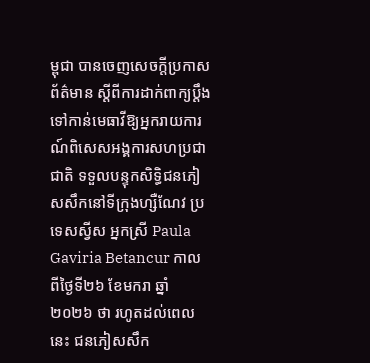ម្ពុជា បានចេញសេចក្តីប្រកាសព័ត៌មាន ស្ដីពីការដាក់ពាក្យប្ដឹងទៅកាន់មេធាវីឱ្យអ្នករាយការណ៍ពិសេសអង្គការសហប្រជាជាតិ ទទួលបន្ទុកសិទ្ធិជនភៀសសឹកនៅទីក្រុងហ្សឺណែវ ប្រទេសស្វីស អ្នកស្រី Paula Gaviria Betancur កាលពីថ្ងៃទី២៦ ខែមករា ឆ្នាំ២០២៦ ថា រហូតដល់ពេលនេះ ជនភៀសសឹក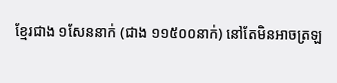ខ្មែរជាង ១សែននាក់ (ជាង ១១៥០០នាក់) នៅតែមិនអាចត្រឡ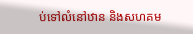ប់ទៅលំនៅឋាន និងសហគម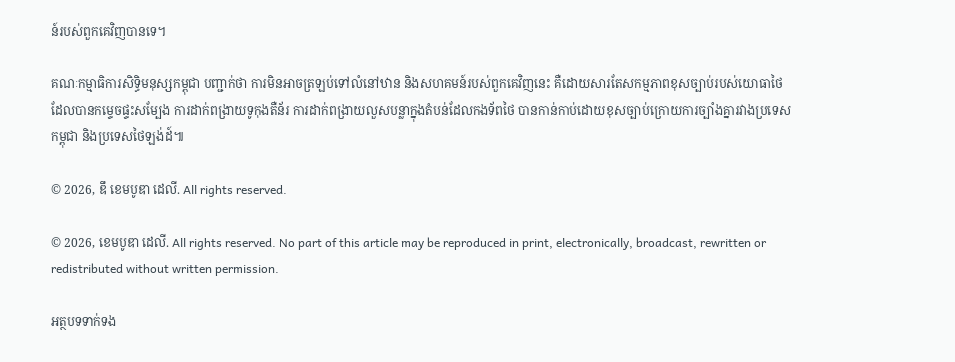ន៍របស់ពួកគេវិញបានទេ។

គណៈកម្មាធិការសិទ្ធិមនុស្សកម្ពុជា បញ្ជាក់ថា ការមិនអាចត្រឡប់ទៅលំនៅឋាន និងសហគមន៍របស់ពួកគេវិញនេះ គឺដោយសារតែសកម្មភាពខុសច្បាប់របស់យោធាថៃ ដែលបានកម្ទេចផ្ទះសម្បែង ការដាក់ពង្រាយទូកុងតឺន័រ ការដាក់ពង្រាយលួសបន្លាក្នុងតំបន់ដែលកងទ័ពថៃ បានកាន់កាប់ដោយខុសច្បាប់ក្រោយការច្បាំងគ្នារវាងប្រទេសកម្ពុជា និងប្រទេសថៃឡង់ដ៍៕

© 2026, ឌឹ ខេមបូឌា ដេលី. All rights reserved.

© 2026, ខេមបូឌា ដេលី. All rights reserved. No part of this article may be reproduced in print, electronically, broadcast, rewritten or redistributed without written permission.

អត្ថបទទាក់ទង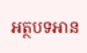អត្ថបទអាន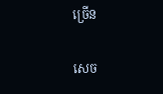ច្រើន

សេច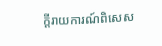ក្ដីរាយការណ៍ពិសេស